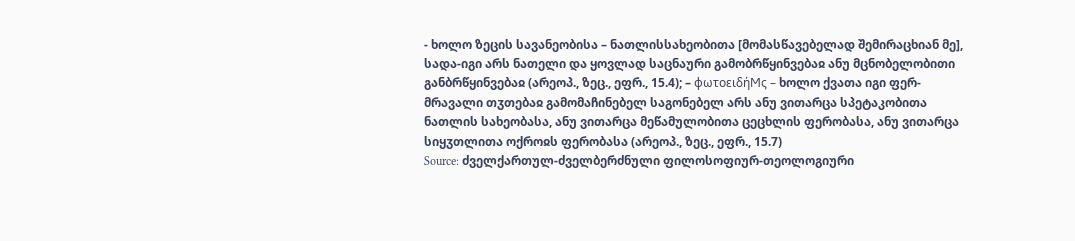- ხოლო ზეცის სავანეობისა – ნათლისსახეობითა [მომასწავებელად შემირაცხიან მე], სადა-იგი არს ნათელი და ყოვლად საცნაური გამობრწყინვებაჲ ანუ მცნობელობითი განბრწყინვებაჲ (არეოპ., ზეც., ეფრ., 15.4); – φωτοειδήϺς – ხოლო ქვათა იგი ფერ-მრავალი თჳთებაჲ გამომაჩინებელ საგონებელ არს ანუ ვითარცა სპეტაკობითა ნათლის სახეობასა, ანუ ვითარცა მეწამულობითა ცეცხლის ფერობასა, ანუ ვითარცა სიყჳთლითა ოქროჲს ფერობასა (არეოპ., ზეც., ეფრ., 15.7)
Source: ძველქართულ-ძველბერძნული ფილოსოფიურ-თეოლოგიური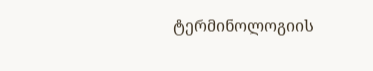ტერმინოლოგიის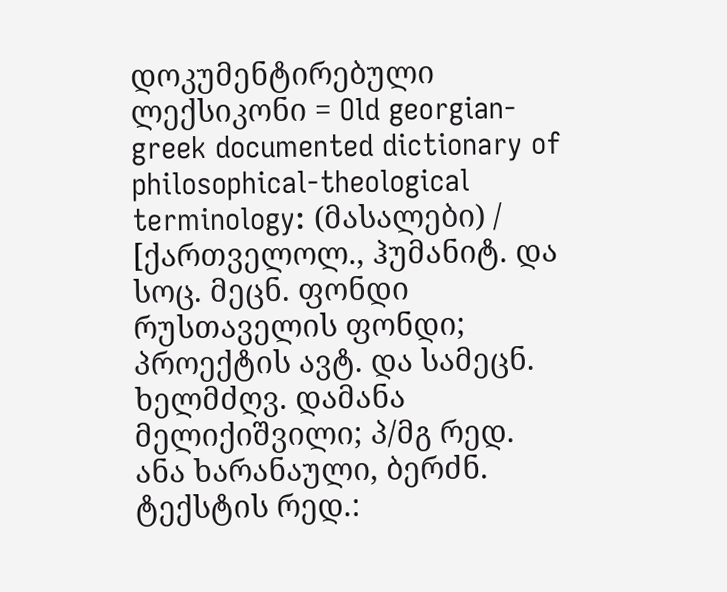დოკუმენტირებული ლექსიკონი = Old georgian-greek documented dictionary of philosophical-theological terminology: (მასალები) / [ქართველოლ., ჰუმანიტ. და სოც. მეცნ. ფონდი რუსთაველის ფონდი; პროექტის ავტ. და სამეცნ. ხელმძღვ. დამანა მელიქიშვილი; პ/მგ რედ. ანა ხარანაული, ბერძნ. ტექსტის რედ.: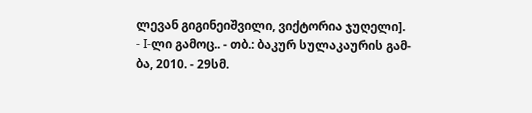ლევან გიგინეიშვილი, ვიქტორია ჯუღელი]. - I-ლი გამოც.. - თბ.: ბაკურ სულაკაურის გამ-ბა, 2010. - 29სმ.